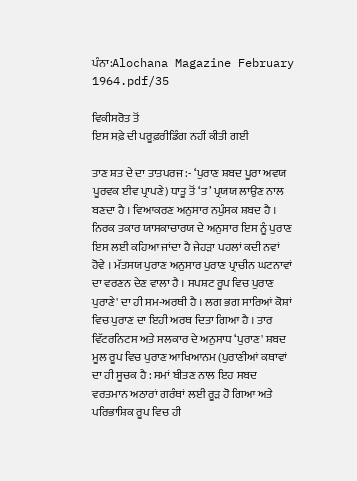ਪੰਨਾ:Alochana Magazine February 1964.pdf/35

ਵਿਕੀਸਰੋਤ ਤੋਂ
ਇਸ ਸਫ਼ੇ ਦੀ ਪਰੂਫ਼ਰੀਡਿੰਗ ਨਹੀਂ ਕੀਤੀ ਗਈ

ਤਾਣ ਸ਼ਤ ਦੇ ਦਾ ਤਾਤਪਰਜ :- ‘ਪੁਰਾਣ ਸ਼ਬਦ ਪੂਰਾ ਅਵਯ ਪੂਰਵਕ ਈਵ ਪ੍ਰਾਪਣੇ) ਧਾਤੂ ਤੋਂ ‘ਤ’ ਪ੍ਰਯਯ ਲਾਉਣ ਨਾਲ ਬਣਦਾ ਹੈ । ਵਿਆਕਰਣ ਅਨੁਸਾਰ ਨਪੁੰਸਕ ਸ਼ਬਦ ਹੈ । ਨਿਰਕ ਤਕਾਰ ਯਾਸਕਾਚਾਰਯ ਦੇ ਅਨੁਸਾਰ ਇਸ ਨੂੰ ਪੁਰਾਣ ਇਸ ਲਈ ਕਹਿਆ ਜਾਂਦਾ ਹੈ ਜੇਹੜਾ ਪਹਲਾਂ ਕਦੀ ਨਵਾਂ ਹੋਵੇ । ਮੱਤਸਯ ਪੁਰਾਣ ਅਨੁਸਾਰ ਪੁਰਾਣ ਪ੍ਰਾਚੀਨ ਘਟਨਾਵਾਂ ਦਾ ਵਰਣਨ ਦੇਣ ਵਾਲਾ ਹੈ । ਸਪਸ਼ਟ ਰੂਪ ਵਿਚ ਪੁਰਾਣ ਪੁਰਾਣੇ' ਦਾ ਹੀ ਸਮ-ਅਰਥੀ ਹੈ । ਲਗ ਭਗ ਸਾਰਿਆਂ ਕੋਸ਼ਾਂ ਵਿਚ ਪੁਰਾਣ ਦਾ ਇਹੀ ਅਰਥ ਦਿਤਾ ਗਿਆ ਹੈ । ਤਾਰ ਵਿੱਟਰਨਿਟਸ ਅਤੇ ਸਲਕਾਰ ਦੇ ਅਨੁਸਾਧ ‘ਪੁਰਾਣ' ਸ਼ਬਦ ਮੂਲ ਰੂਪ ਵਿਚ ਪੁਰਾਣ ਆਖਿਆਨਮ (ਪੁਰਾਣੀਆਂ ਕਥਾਵਾਂ ਦਾ ਹੀ ਸੂਚਕ ਹੈ : ਸਮਾਂ ਬੀਤਣ ਨਾਲ ਇਹ ਸਬਦ ਵਰਤਮਾਨ ਅਠਾਰਾਂ ਗਰੰਥਾਂ ਲਈ ਰੂੜ ਹੋ ਗਿਆ ਅਤੇ ਪਰਿਭਾਸ਼ਿਕ ਰੂਪ ਵਿਚ ਹੀ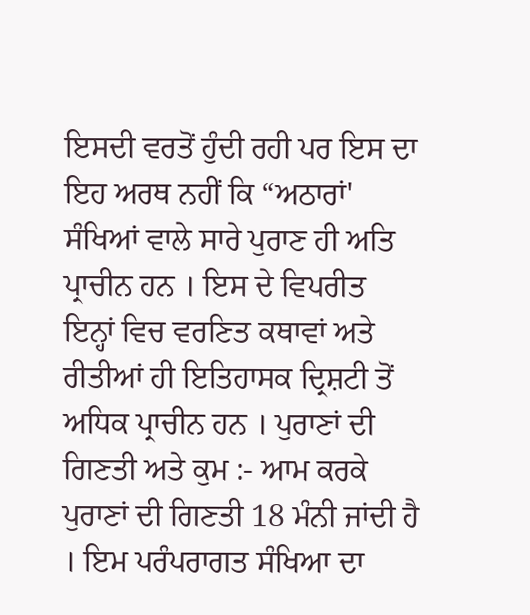ਇਸਦੀ ਵਰਤੋਂ ਹੁੰਦੀ ਰਹੀ ਪਰ ਇਸ ਦਾ ਇਹ ਅਰਥ ਨਹੀਂ ਕਿ “ਅਠਾਰਾਂ' ਸੰਖਿਆਂ ਵਾਲੇ ਸਾਰੇ ਪੁਰਾਣ ਹੀ ਅਤਿ ਪ੍ਰਾਚੀਨ ਹਨ । ਇਸ ਦੇ ਵਿਪਰੀਤ ਇਨ੍ਹਾਂ ਵਿਚ ਵਰਣਿਤ ਕਥਾਵਾਂ ਅਤੇ ਰੀਤੀਆਂ ਹੀ ਇਤਿਹਾਸਕ ਦ੍ਰਿਸ਼ਟੀ ਤੋਂ ਅਧਿਕ ਪ੍ਰਾਚੀਨ ਹਨ । ਪੁਰਾਣਾਂ ਦੀ ਗਿਣਤੀ ਅਤੇ ਕੁਮ :- ਆਮ ਕਰਕੇ ਪੁਰਾਣਾਂ ਦੀ ਗਿਣਤੀ 18 ਮੰਨੀ ਜਾਂਦੀ ਹੈ । ਇਮ ਪਰੰਪਰਾਗਤ ਸੰਖਿਆ ਦਾ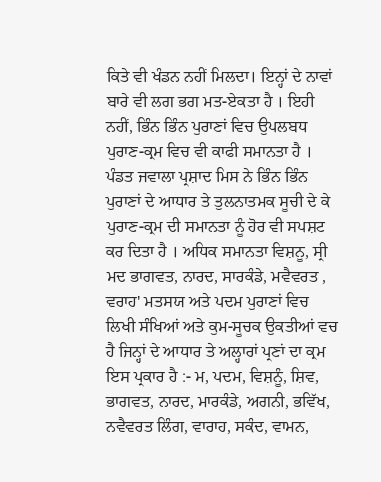ਕਿਤੇ ਵੀ ਖੰਡਨ ਨਹੀਂ ਮਿਲਦਾ। ਇਨ੍ਹਾਂ ਦੇ ਨਾਵਾਂ ਬਾਰੇ ਵੀ ਲਗ ਭਗ ਮਤ-ਏਕਤਾ ਹੈ । ਇਹੀ ਨਹੀਂ, ਭਿੰਨ ਭਿੰਨ ਪੁਰਾਣਾਂ ਵਿਚ ਉਪਲਬਧ ਪੁਰਾਣ-ਕ੍ਰਮ ਵਿਚ ਵੀ ਕਾਫੀ ਸਮਾਨਤਾ ਹੈ । ਪੰਡਤ ਜਵਾਲਾ ਪ੍ਰਸ਼ਾਦ ਮਿਸ ਨੇ ਭਿੰਨ ਭਿੰਨ ਪੁਰਾਣਾਂ ਦੇ ਆਧਾਰ ਤੇ ਤੁਲਨਾਤਮਕ ਸੂਚੀ ਦੇ ਕੇ ਪੁਰਾਣ-ਕ੍ਰਮ ਦੀ ਸਮਾਨਤਾ ਨੂੰ ਹੋਰ ਵੀ ਸਪਸ਼ਟ ਕਰ ਦਿਤਾ ਹੈ । ਅਧਿਕ ਸਮਾਨਤਾ ਵਿਸ਼ਨੂ, ਸ੍ਰੀ ਮਦ ਭਾਗਵਤ, ਨਾਰਦ, ਸਾਰਕੰਡੇ, ਮਵੈਵਰਤ , ਵਰਾਹ' ਮਤਸਯ ਅਤੇ ਪਦਮ ਪੁਰਾਣਾਂ ਵਿਚ ਲਿਖੀ ਸੰਖਿਆਂ ਅਤੇ ਕੁਮ-ਸੂਚਕ ਉਕਤੀਆਂ ਵਚ ਹੈ ਜਿਨ੍ਹਾਂ ਦੇ ਆਧਾਰ ਤੇ ਅਲ੍ਹਾਰਾਂ ਪ੍ਰਣਾਂ ਦਾ ਕ੍ਰਮ ਇਸ ਪ੍ਰਕਾਰ ਹੈ :- ਮ, ਪਦਮ, ਵਿਸ਼ਨੂੰ, ਸ਼ਿਵ, ਭਾਗਵਤ, ਨਾਰਦ, ਮਾਰਕੰਡੇ, ਅਗਨੀ, ਭਵਿੱਖ, ਨਵੈਵਰਤ ਲਿੰਗ, ਵਾਰਾਹ, ਸਕੰਦ, ਵਾਮਨ,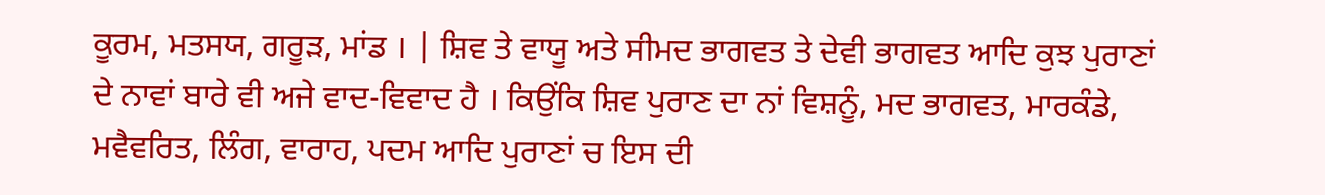ਕੂਰਮ, ਮਤਸਯ, ਗਰੂੜ, ਮਾਂਡ । | ਸ਼ਿਵ ਤੇ ਵਾਯੂ ਅਤੇ ਸੀਮਦ ਭਾਗਵਤ ਤੇ ਦੇਵੀ ਭਾਗਵਤ ਆਦਿ ਕੁਝ ਪੁਰਾਣਾਂ ਦੇ ਨਾਵਾਂ ਬਾਰੇ ਵੀ ਅਜੇ ਵਾਦ-ਵਿਵਾਦ ਹੈ । ਕਿਉਂਕਿ ਸ਼ਿਵ ਪੁਰਾਣ ਦਾ ਨਾਂ ਵਿਸ਼ਨੂੰ, ਮਦ ਭਾਗਵਤ, ਮਾਰਕੰਡੇ, ਮਵੈਵਰਿਤ, ਲਿੰਗ, ਵਾਰਾਹ, ਪਦਮ ਆਦਿ ਪੁਰਾਣਾਂ ਚ ਇਸ ਦੀ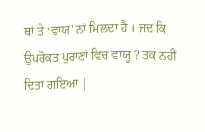ਥਾਂ ਤੇ ‘ਵਾਯ' ਨਾਂ ਮਿਲਦਾ ਹੈ । ਜਦ ਕਿ ਉਪਰੋਕਤ ਪੁਰਾਣਾਂ ਵਿਚ ਵਾਯੂ ? ਤਕ ਨਹੀਂ ਦਿਤਾ ਗਇਆ |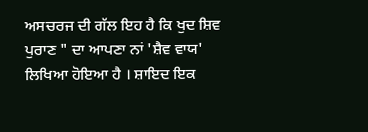ਅਸਚਰਜ ਦੀ ਗੱਲ ਇਹ ਹੈ ਕਿ ਖੁਦ ਸ਼ਿਵ ਪੁਰਾਣ " ਦਾ ਆਪਣਾ ਨਾਂ 'ਸ਼ੈਵ ਵਾਯ' ਲਿਖਿਆ ਹੋਇਆ ਹੈ । ਸ਼ਾਇਦ ਇਕ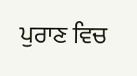ਪੁਰਾਣ ਵਿਚ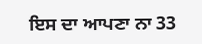ਇਸ ਦਾ ਆਪਣਾ ਨਾ 33